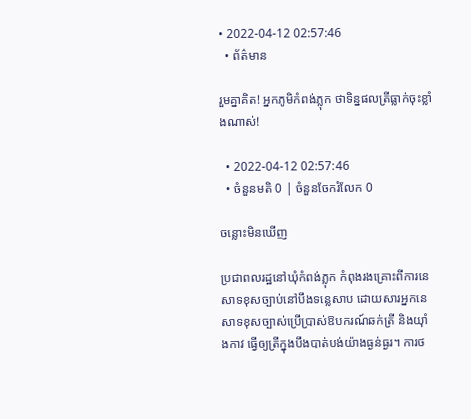• 2022-04-12 02:57:46
  • ព័ត៌មាន

រួមគ្នាគិត! អ្នកភូមិកំពង់ភ្លុក ថាទិន្នផលត្រីធ្លាក់ចុះខ្លាំងណាស់!

  • 2022-04-12 02:57:46
  • ចំនួនមតិ 0 | ចំនួនចែករំលែក 0

ចន្លោះមិនឃើញ

ប្រជាពលរដ្ឋនៅឃុំកំពង់ភ្លុក កំពុងរងគ្រោះពីការនេសាទខុសច្បាប់នៅបឹងទន្លេសាប ដោយសារអ្នកនេសាទខុសច្បាស់ប្រើប្រាស់ឱបករណ៍ឆក់ត្រី និងយ៉ាំងកាវ ធ្វើឲ្យត្រីក្នុងបឹងបាត់បង់យ៉ាងធ្ងន់ធ្ងរ។ ការថ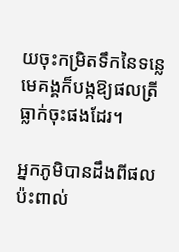យចុះកម្រិតទឹកនៃទន្លេមេគង្គក៏បង្កឱ្យផលត្រីធ្លាក់ចុះផងដែរ។

អ្នកភូមិបានដឹងពីផលប៉ះពាល់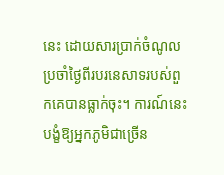នេះ ដោយសារប្រាក់ចំណូលប្រចាំថ្ងៃពីរបរនេសាទរបស់ពួកគេបានធ្លាក់ចុះ។ ការណ៍នេះ បង្ខំឱ្យអ្នកភូមិជាច្រើន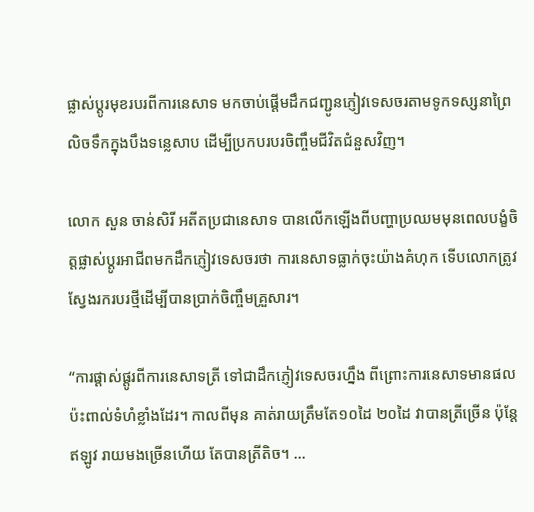ផ្លាស់ប្តូរមុខរបរពីការនេសាទ មកចាប់ផ្តើមដឹកជញ្ជូនភ្ញៀវទេសចរតាមទូកទស្សនាព្រៃលិចទឹកក្នុងបឹងទន្លេសាប ដើម្បីប្រកបរបរចិញ្ចឹមជីវិតជំនួសវិញ។

លោក សួន ចាន់សិរី អតីតប្រជានេសាទ បានលើកឡើងពីបញ្ហាប្រឈមមុនពេលបង្ខំចិត្តផ្លាស់ប្ដូរអាជីពមកដឹកភ្ញៀវទេសចរថា ការនេសាទធ្លាក់ចុះយ៉ាងគំហុក ទើបលោកត្រូវស្វែងរករបរថ្មីដើម្បីបានប្រាក់ចិញ្ចឹមគ្រួសារ។

“ការផ្ដាស់ផ្ដូរពីការនេសាទត្រី ទៅជាដឹកភ្ញៀវទេសចរហ្នឹង ពីព្រោះការនេសាទមានផលប៉ះពាល់ទំហំខ្លាំងដែរ។ កាលពីមុន គាត់រាយត្រឹមតែ១០ដៃ ២០ដៃ វាបានត្រីច្រើន ប៉ុន្តែឥឡូវ រាយមងច្រើនហើយ តែបានត្រីតិច។ ...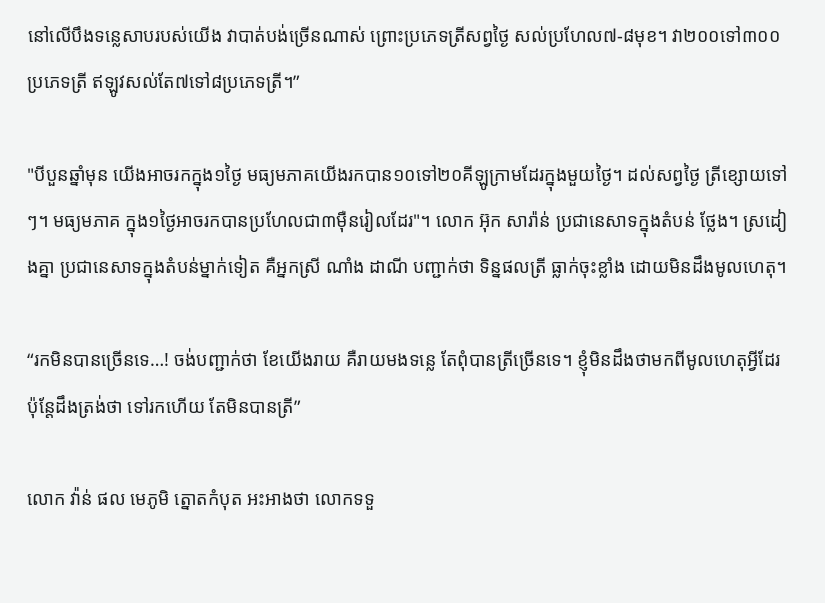នៅលើបឹងទន្លេសាបរបស់យើង វាបាត់បង់ច្រើនណាស់ ព្រោះប្រភេទត្រីសព្វថ្ងៃ សល់ប្រហែល៧-៨មុខ។ វា២០០ទៅ៣០០ប្រភេទត្រី ឥឡូវសល់តែ៧ទៅ៨ប្រភេទត្រី។”

"បីបួនឆ្នាំមុន យើងអាចរកក្នុង១ថ្ងៃ មធ្យមភាគយើងរកបាន១០ទៅ២០គីឡូក្រាមដែរក្នុងមួយថ្ងៃ។ ដល់សព្វថ្ងៃ ត្រីខ្សោយទៅៗ។ មធ្យមភាគ ក្នុង១ថ្ងៃអាចរកបានប្រហែលជា៣ម៉ឺនរៀលដែរ"។ លោក អ៊ុក សារ៉ាន់ ប្រជានេសាទក្នុងតំបន់ ថ្លែង។ ស្រដៀងគ្នា ប្រជានេសាទក្នុងតំបន់ម្នាក់ទៀត គឺអ្នកស្រី ណាំង ដាណី បញ្ជាក់ថា ទិន្នផលត្រី ធ្លាក់ចុះខ្លាំង ដោយមិនដឹងមូលហេតុ។

“រកមិនបានច្រើនទេ…! ចង់បញ្ជាក់ថា ខែយើងរាយ គឺរាយមងទន្លេ តែពុំបានត្រីច្រើនទេ។ ខ្ញុំមិនដឹងថាមកពីមូលហេតុអ្វីដែរ ប៉ុន្តែដឹងត្រង់ថា ទៅរកហើយ តែមិនបានត្រី”

លោក វ៉ាន់ ផល មេភូមិ ត្នោតកំបុត អះអាងថា លោកទទួ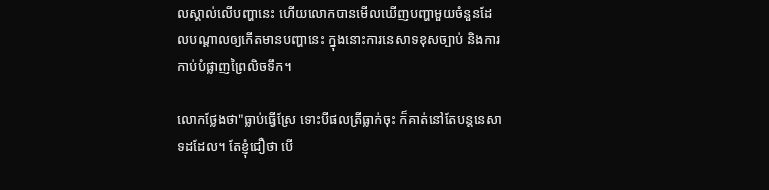លស្គាល់លើបញ្ហានេះ ហើយលោកបានមើលឃើញបញ្ហាមួយចំនួនដែលបណ្ដាលឲ្យកើតមានបញ្ហានេះ ក្នុងនោះការនេសាទខុសច្បាប់ និងការកាប់បំផ្លាញព្រៃលិចទឹក។

លោកថ្លែងថា"ធ្លាប់ធ្វើស្រែ ទោះបីផលត្រីធ្លាក់ចុះ ក៏គាត់នៅតែបន្តនេសាទដដែល។ តែខ្ញុំជឿថា បើ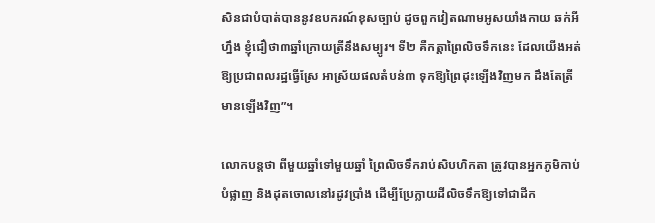សិនជាបំបាត់បាននូវឧបករណ៍ខុសច្បាប់ ដូចពួកវៀតណាមអូសយាំងកាយ ឆក់អីហ្នឹង ខ្ញុំជឿថា៣ឆ្នាំក្រោយត្រីនឹងសម្បូរ។ ទី២ គឺកត្តាព្រៃលិចទឹកនេះ ដែលយើងអត់ឱ្យប្រជាពលរដ្ឋធ្វើស្រែ អាស្រ័យផលតំបន់៣ ទុកឱ្យព្រៃដុះឡើងវិញមក ដឹងតែត្រីមានឡើងវិញ”។

លោកបន្តថា ពីមួយឆ្នាំទៅមួយឆ្នាំ ព្រៃលិចទឹករាប់សិបហិកតា ត្រូវបានអ្នកភូមិកាប់បំផ្លាញ និងដុតចោលនៅរដូវប្រាំង ដើម្បីប្រែក្លាយដីលិចទឹកឱ្យទៅជាដីក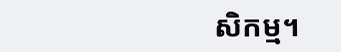សិកម្ម។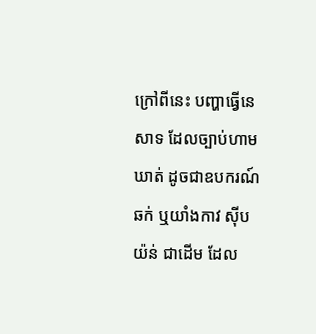ក្រៅពីនេះ បញ្ហាធ្វើនេសាទ ដែលច្បាប់ហាមឃាត់ ដូចជាឧបករណ៍ឆក់ ឬយាំងកាវ ស៊ីបយ៉ន់ ជាដើម ដែល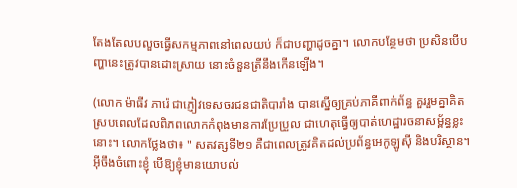តែងតែលបលួចធ្វើសកម្មភាពនៅពេលយប់ ក៏ជាបញ្ហាដូចគ្នា។ លោកបន្ថែមថា ប្រសិនបើបញ្ហានេះត្រូវបានដោះស្រាយ នោះចំនួនត្រីនឹងកើនឡើង។

(លោក ម៉ាធីវ ភារ៉េ ជាភ្ញៀវទេសចរជនជាតិបារាំង បានស្នើឲ្យគ្រប់ភាគីពាក់ព័ន្ធ គួររួមគ្នាគិត ស្របពេលដែលពិភពលោកកំពុងមានការប្រែប្រួល ជាហេតុធ្វើឲ្យបាត់ហេដ្ឋារចនាសម្ព័ន្ធខ្លះនោះ។ លោកថ្លែងថា៖ " សតវត្សទី២១ គឺជាពេលត្រូវគិតដល់ប្រព័ន្ធអេកូឡូស៊ី និងបរិស្ថាន។ អ៊ីចឹងចំពោះខ្ញុំ បើឱ្យខ្ញុំមានយោបល់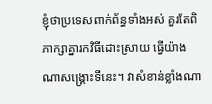ខ្ញុំថាប្រទេសពាក់ព័ន្ធទាំងអស់ គួរតែពិភាក្សាគ្នារកវិធីដោះស្រាយ ធ្វើយ៉ាងណាសង្គ្រោះទីនេះ។ វាសំខាន់ខ្លាំងណា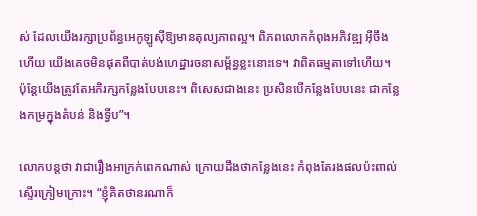ស់ ដែលយើងរក្សាប្រព័ន្ធអេកូឡូស៊ីឱ្យមានតុល្យភាពល្អ។ ពិភពលោកកំពុងអភិវឌ្ឍ អ៊ីចឹងហើយ យើងគេចមិនផុតពីបាត់បង់ហេដ្ឋារចនាសម្ព័ន្ធខ្លះនោះទេ។ វាពិតធម្មតាទៅហើយ។ ប៉ុន្តែយើងត្រូវតែអភិរក្សកន្លែងបែបនេះ។ ពិសេសជាងនេះ ប្រសិនបើកន្លែងបែបនេះ ជាកន្លែងកម្រក្នុងតំបន់ និងទ្វីប”។

លោកបន្តថា វាជារឿងអាក្រក់ពេកណាស់ ក្រោយដឹងថាកន្លែងនេះ កំពុងតែរងផលប៉ះពាល់ស្ទើរក្រៀមក្រោះ។ “ខ្ញុំគិតថានរណាក៏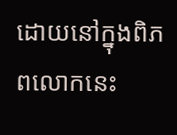ដោយនៅក្នុងពិភពលោកនេះ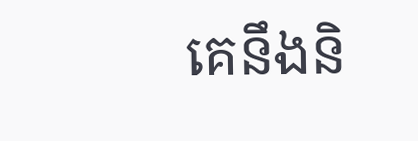គេនឹងនិ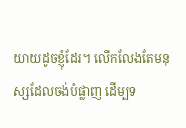យាយដូចខ្ញុំដែរ។ លើកលែងតែមនុស្សដែលចង់បំផ្លាញ ដើម្បទ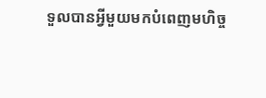ទួលបានអ្វីមួយមកបំពេញមហិច្ច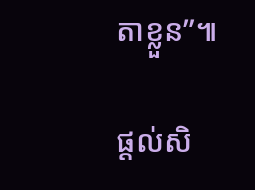តាខ្លួន”៕

ផ្ដល់សិ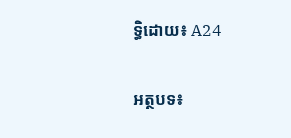ទ្ធិដោយ៖ A24

អត្ថបទ៖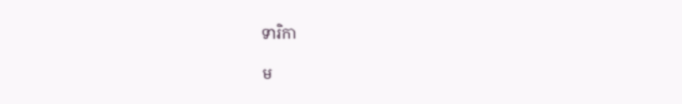ទារិកា

ម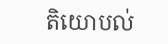តិយោបល់